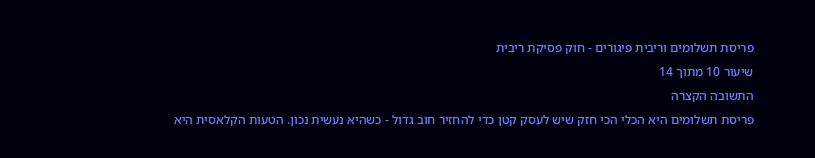פריסת תשלומים וריבית פיגורים - חוק פסיקת ריבית
שיעור 10 מתוך 14
התשובה הקצרה
פריסת תשלומים היא הכלי הכי חזק שיש לעסק קטן כדי להחזיר חוב גדול - כשהיא נעשית נכון. הטעות הקלאסית היא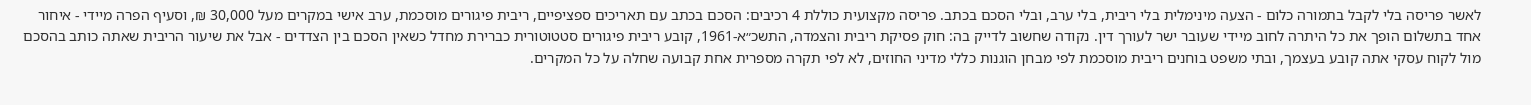לאשר פריסה בלי לקבל בתמורה כלום - הצעה מינימלית בלי ריבית, בלי ערב, ובלי הסכם בכתב. פריסה מקצועית כוללת 4 רכיבים: הסכם בכתב עם תאריכים ספציפיים, ריבית פיגורים מוסכמת, ערב אישי במקרים מעל 30,000 ₪, וסעיף הפרה מיידי - איחור אחד בתשלום הופך את כל היתרה לחוב מיידי שעובר ישר לעורך דין. נקודה שחשוב לדייק בה: חוק פסיקת ריבית והצמדה, התשכ״א-1961, קובע ריבית פיגורים סטטוטורית כברירת מחדל כשאין הסכם בין הצדדים - אבל את שיעור הריבית שאתה כותב בהסכם מול לקוח עסקי אתה קובע בעצמך, ובתי משפט בוחנים ריבית מוסכמת לפי מבחן הוגנות כללי מדיני החוזים, לא לפי תקרה מספרית אחת קבועה שחלה על כל המקרים.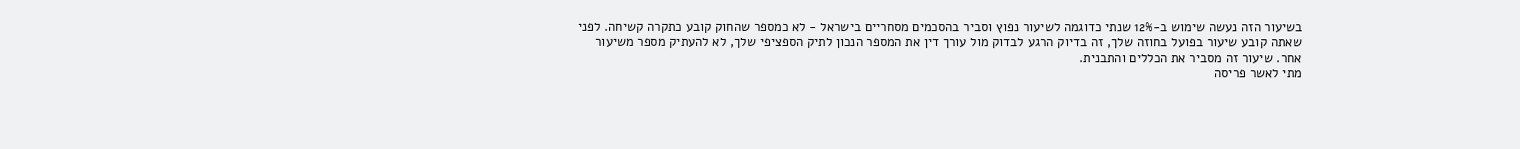בשיעור הזה נעשה שימוש ב-12% שנתי כדוגמה לשיעור נפוץ וסביר בהסכמים מסחריים בישראל - לא כמספר שהחוק קובע כתקרה קשיחה. לפני שאתה קובע שיעור בפועל בחוזה שלך, זה בדיוק הרגע לבדוק מול עורך דין את המספר הנכון לתיק הספציפי שלך, לא להעתיק מספר משיעור אחר. שיעור זה מסביר את הכללים והתבנית.
מתי לאשר פריסה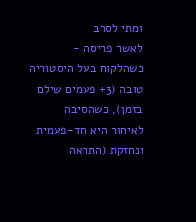ומתי לסרב
לאשר פריסה - כשהלקוח בעל היסטוריה טובה (3+ פעמים שילם בזמן), כשהסיבה לאיחור היא חד-פעמית ונחזקת (התראה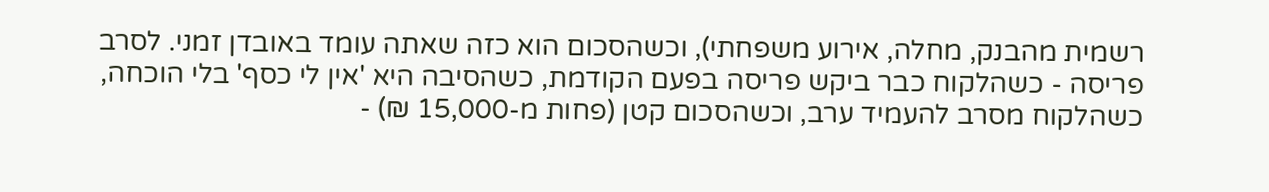רשמית מהבנק, מחלה, אירוע משפחתי), וכשהסכום הוא כזה שאתה עומד באובדן זמני. לסרב פריסה - כשהלקוח כבר ביקש פריסה בפעם הקודמת, כשהסיבה היא 'אין לי כסף' בלי הוכחה, כשהלקוח מסרב להעמיד ערב, וכשהסכום קטן (פחות מ-15,000 ₪) -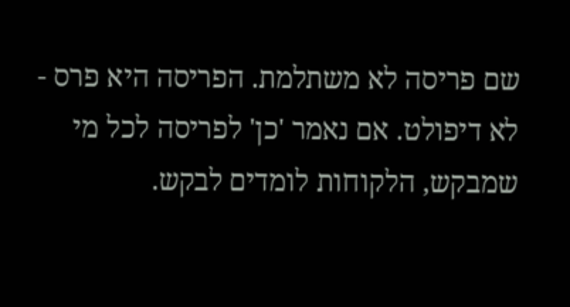שם פריסה לא משתלמת. הפריסה היא פרס - לא דיפולט. אם נאמר 'כן' לפריסה לכל מי שמבקש, הלקוחות לומדים לבקש.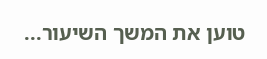טוען את המשך השיעור...